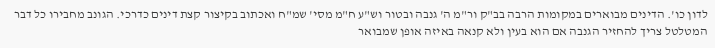לדון כו'. הדינים מבוארים במקומות הרבה בב"ק ור"מ ה' גנבה ובטור וש"ע ח"מ מסי' שמ"ח ואכתוב בקיצור קצת דינים כדרכי. הגונב מחבירו כל דבר המטלטל צריך להחזיר הגנבה אם הוא בעין ולא קנאה באיזה אופן שמבואר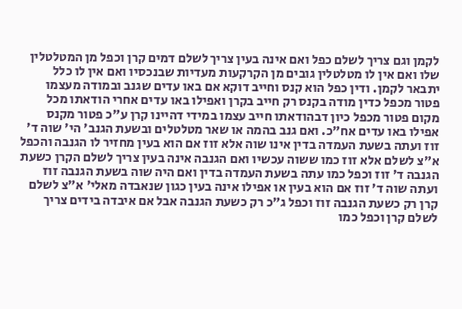לקמן וגם צריך לשלם כפל ואם אינה בעין צריך לשלם דמים קרן וכפל מן המטלטלין שלו ואם אין לו מטלטלין גובים מן הקרקעות מעדיות שבנכסיו ואם אין לו כלל יתבאר לקמן. ודין כפל הוא קנס וחייב דוקא אם באו עדים שגנב ובמודה מעצמו פטור מכפל כדין מודה בקנס רק חייב בקרן ואפילו באו עדים אחרי הודאתו מכל מקום פטור מכפל כיון דבהודאתו חייב עצמו במידי דהיינו קרן ע"כ פטור מקנס אפילו באו עדים אח"כ. ואם גנב בהמה או שאר מטלטלים ובשעת הגנב' הי' שוה ד' זוז ועתה בשעת העמדה בדין אינו שוה אלא זוז אם הוא בעין מחזיר לו הגנבה והכפל א"צ לשלם אלא זוז כמו ששוה עכשיו ואם הגנבה אינה בעין צריך לשלם הקרן כשעת הגנבה ד' זוז וכפל כמו עתה בשעת העמדה בדין ואם היה שוה בשעת הגנבה זוז ועתה שוה ד' זוז אם הוא בעין או אפילו אינה בעין כגון שנאבדה מאלי' א"צ לשלם קרן רק כשעת הגנבה זוז וכפל ג"כ רק כשעת הגנבה אבל אם איבדה בידים צריך לשלם קרן וכפל כמו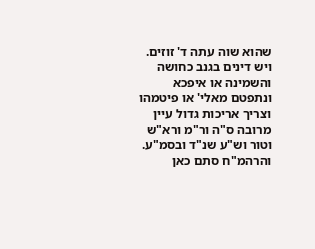שהוא שוה עתה ד' זוזים. ויש דינים בגנב כחושה והשמינה או איפכא ונתפטם מאלי' או פיטמהו וצריך אריכות גדול עיין מרובה ס"ה ור"מ ורא"ש וטור וש"ע שנ"ד ובסמ"ע. והרהמ"ח סתם כאן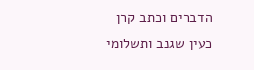הדברים וכתב קרן כעין שגנב ותשלומי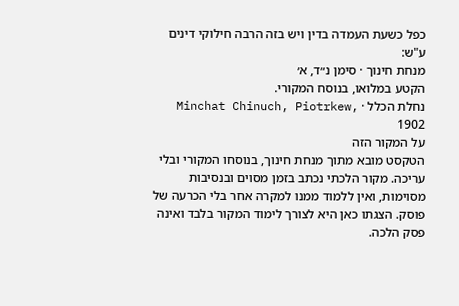כפל כשעת העמדה בדין ויש בזה הרבה חילוקי דינים ע"ש:
מנחת חינוך · סימן נ״ד, א׳
הקטע במלואו, בנוסח המקורי.
נחלת הכלל · Minchat Chinuch, Piotrkew, 1902
על המקור הזה
הטקסט מובא מתוך מנחת חינוך, בנוסחו המקורי ובלי עריכה. מקור הלכתי נכתב בזמן מסוים ובנסיבות מסוימות, ואין ללמוד ממנו למקרה אחר בלי הכרעה של פוסק. הצגתו כאן היא לצורך לימוד המקור בלבד ואינה פסק הלכה.